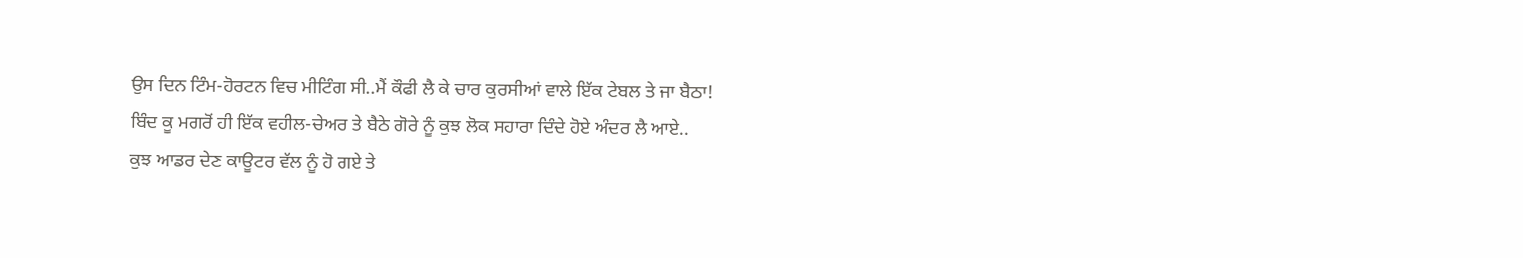ਉਸ ਦਿਨ ਟਿੰਮ-ਹੋਰਟਨ ਵਿਚ ਮੀਟਿੰਗ ਸੀ..ਮੈਂ ਕੌਫੀ ਲੈ ਕੇ ਚਾਰ ਕੁਰਸੀਆਂ ਵਾਲੇ ਇੱਕ ਟੇਬਲ ਤੇ ਜਾ ਬੈਠਾ!
ਬਿੰਦ ਕੂ ਮਗਰੋਂ ਹੀ ਇੱਕ ਵਹੀਲ-ਚੇਅਰ ਤੇ ਬੈਠੇ ਗੋਰੇ ਨੂੰ ਕੁਝ ਲੋਕ ਸਹਾਰਾ ਦਿੰਦੇ ਹੋਏ ਅੰਦਰ ਲੈ ਆਏ..
ਕੁਝ ਆਡਰ ਦੇਣ ਕਾਊਟਰ ਵੱਲ ਨੂੰ ਹੋ ਗਏ ਤੇ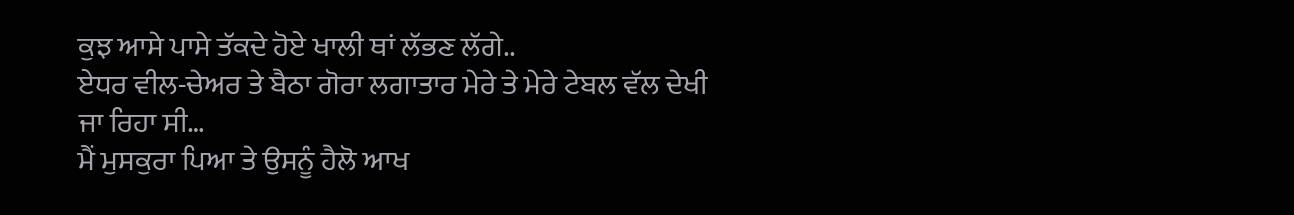ਕੁਝ ਆਸੇ ਪਾਸੇ ਤੱਕਦੇ ਹੋਏ ਖਾਲੀ ਥਾਂ ਲੱਭਣ ਲੱਗੇ..
ਏਧਰ ਵੀਲ-ਚੇਅਰ ਤੇ ਬੈਠਾ ਗੋਰਾ ਲਗਾਤਾਰ ਮੇਰੇ ਤੇ ਮੇਰੇ ਟੇਬਲ ਵੱਲ ਦੇਖੀ ਜਾ ਰਿਹਾ ਸੀ…
ਮੈਂ ਮੁਸਕੁਰਾ ਪਿਆ ਤੇ ਉਸਨੂੰ ਹੈਲੋ ਆਖ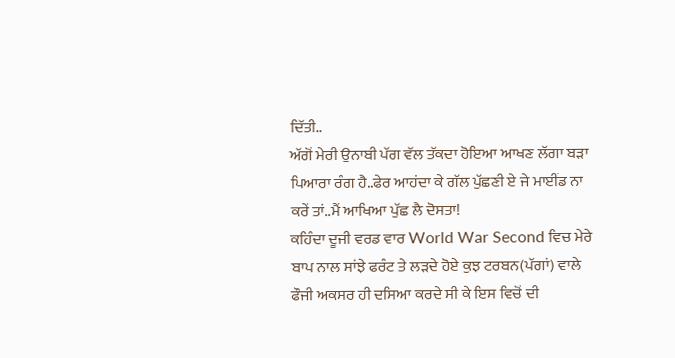ਦਿੱਤੀ..
ਅੱਗੋਂ ਮੇਰੀ ਉਨਾਬੀ ਪੱਗ ਵੱਲ ਤੱਕਦਾ ਹੋਇਆ ਆਖਣ ਲੱਗਾ ਬੜਾ ਪਿਆਰਾ ਰੰਗ ਹੈ..ਫੇਰ ਆਹਂਦਾ ਕੇ ਗੱਲ ਪੁੱਛਣੀ ਏ ਜੇ ਮਾਈਂਡ ਨਾ ਕਰੇਂ ਤਾਂ..ਮੈਂ ਆਖਿਆ ਪੁੱਛ ਲੈ ਦੋਸਤਾ!
ਕਹਿੰਦਾ ਦੂਜੀ ਵਰਡ ਵਾਰ World War Second ਵਿਚ ਮੇਰੇ ਬਾਪ ਨਾਲ ਸਾਂਝੇ ਫਰੰਟ ਤੇ ਲੜਦੇ ਹੋਏ ਕੁਝ ਟਰਬਨ(ਪੱਗਾਂ) ਵਾਲੇ ਫੌਜੀ ਅਕਸਰ ਹੀ ਦਸਿਆ ਕਰਦੇ ਸੀ ਕੇ ਇਸ ਵਿਚੋਂ ਦੀ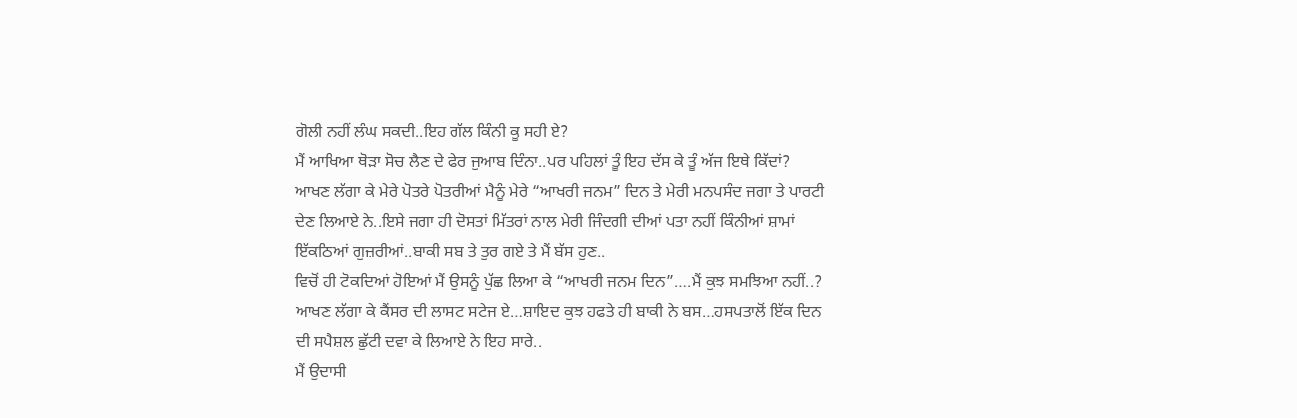ਗੋਲੀ ਨਹੀਂ ਲੰਘ ਸਕਦੀ..ਇਹ ਗੱਲ ਕਿੰਨੀ ਕੂ ਸਹੀ ਏ?
ਮੈਂ ਆਖਿਆ ਥੋੜਾ ਸੋਚ ਲੈਣ ਦੇ ਫੇਰ ਜੁਆਬ ਦਿੰਨਾ..ਪਰ ਪਹਿਲਾਂ ਤੂੰ ਇਹ ਦੱਸ ਕੇ ਤੂੰ ਅੱਜ ਇਥੇ ਕਿੱਦਾਂ?
ਆਖਣ ਲੱਗਾ ਕੇ ਮੇਰੇ ਪੋਤਰੇ ਪੋਤਰੀਆਂ ਮੈਨੂੰ ਮੇਰੇ “ਆਖਰੀ ਜਨਮ” ਦਿਨ ਤੇ ਮੇਰੀ ਮਨਪਸੰਦ ਜਗਾ ਤੇ ਪਾਰਟੀ ਦੇਣ ਲਿਆਏ ਨੇ..ਇਸੇ ਜਗਾ ਹੀ ਦੋਸਤਾਂ ਮਿੱਤਰਾਂ ਨਾਲ ਮੇਰੀ ਜਿੰਦਗੀ ਦੀਆਂ ਪਤਾ ਨਹੀਂ ਕਿੰਨੀਆਂ ਸ਼ਾਮਾਂ ਇੱਕਠਿਆਂ ਗੁਜ਼ਰੀਆਂ..ਬਾਕੀ ਸਬ ਤੇ ਤੁਰ ਗਏ ਤੇ ਮੈਂ ਬੱਸ ਹੁਣ..
ਵਿਚੋਂ ਹੀ ਟੋਕਦਿਆਂ ਹੋਇਆਂ ਮੈਂ ਉਸਨੂੰ ਪੁੱਛ ਲਿਆ ਕੇ “ਆਖਰੀ ਜਨਮ ਦਿਨ”….ਮੈਂ ਕੁਝ ਸਮਝਿਆ ਨਹੀਂ..?
ਆਖਣ ਲੱਗਾ ਕੇ ਕੈਂਸਰ ਦੀ ਲਾਸਟ ਸਟੇਜ ਏ…ਸ਼ਾਇਦ ਕੁਝ ਹਫਤੇ ਹੀ ਬਾਕੀ ਨੇ ਬਸ…ਹਸਪਤਾਲੋਂ ਇੱਕ ਦਿਨ ਦੀ ਸਪੈਸ਼ਲ ਛੁੱਟੀ ਦਵਾ ਕੇ ਲਿਆਏ ਨੇ ਇਹ ਸਾਰੇ..
ਮੈਂ ਉਦਾਸੀ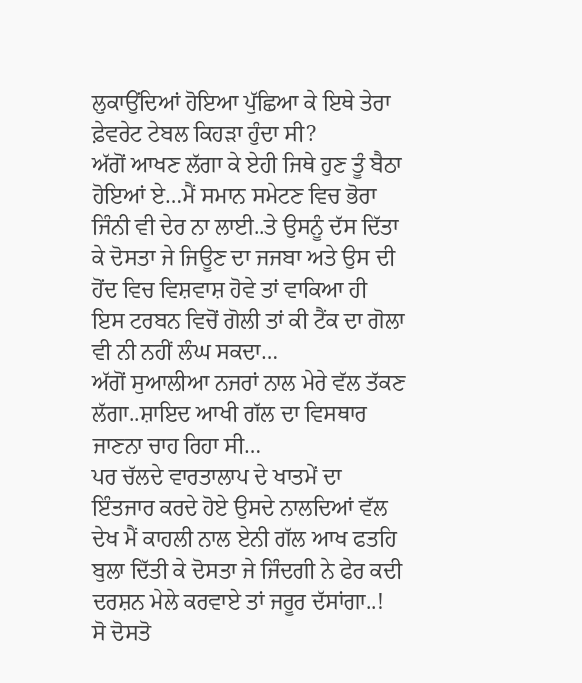ਲੁਕਾਉਂਦਿਆਂ ਹੋਇਆ ਪੁੱਛਿਆ ਕੇ ਇਥੇ ਤੇਰਾ ਫ਼ੇਵਰੇਟ ਟੇਬਲ ਕਿਹੜਾ ਹੁੰਦਾ ਸੀ?
ਅੱਗੋਂ ਆਖਣ ਲੱਗਾ ਕੇ ਏਹੀ ਜਿਥੇ ਹੁਣ ਤੂੰ ਬੈਠਾ ਹੋਇਆਂ ਏ…ਮੈਂ ਸਮਾਨ ਸਮੇਟਣ ਵਿਚ ਭੋਰਾ ਜਿੰਨੀ ਵੀ ਦੇਰ ਨਾ ਲਾਈ..ਤੇ ਉਸਨੂੰ ਦੱਸ ਦਿੱਤਾ ਕੇ ਦੋਸਤਾ ਜੇ ਜਿਊਣ ਦਾ ਜਜਬਾ ਅਤੇ ਉਸ ਦੀ ਹੋਂਦ ਵਿਚ ਵਿਸ਼ਵਾਸ਼ ਹੋਵੇ ਤਾਂ ਵਾਕਿਆ ਹੀ ਇਸ ਟਰਬਨ ਵਿਚੋਂ ਗੋਲੀ ਤਾਂ ਕੀ ਟੈਂਕ ਦਾ ਗੋਲਾ ਵੀ ਨੀ ਨਹੀਂ ਲੰਘ ਸਕਦਾ…
ਅੱਗੋਂ ਸੁਆਲੀਆ ਨਜਰਾਂ ਨਾਲ ਮੇਰੇ ਵੱਲ ਤੱਕਣ ਲੱਗਾ..ਸ਼ਾਇਦ ਆਖੀ ਗੱਲ ਦਾ ਵਿਸਥਾਰ ਜਾਣਨਾ ਚਾਹ ਰਿਹਾ ਸੀ…
ਪਰ ਚੱਲਦੇ ਵਾਰਤਾਲਾਪ ਦੇ ਖਾਤਮੇਂ ਦਾ ਇੰਤਜਾਰ ਕਰਦੇ ਹੋਏ ਉਸਦੇ ਨਾਲਦਿਆਂ ਵੱਲ ਦੇਖ ਮੈਂ ਕਾਹਲੀ ਨਾਲ ਏਨੀ ਗੱਲ ਆਖ ਫਤਹਿ ਬੁਲਾ ਦਿੱਤੀ ਕੇ ਦੋਸਤਾ ਜੇ ਜਿੰਦਗੀ ਨੇ ਫੇਰ ਕਦੀ ਦਰਸ਼ਨ ਮੇਲੇ ਕਰਵਾਏ ਤਾਂ ਜਰੂਰ ਦੱਸਾਂਗਾ..!
ਸੋ ਦੋਸਤੋ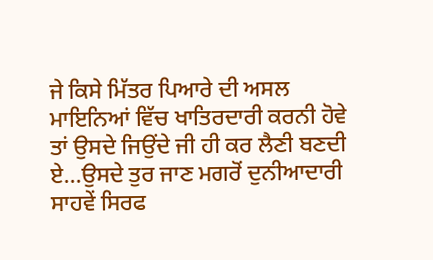ਜੇ ਕਿਸੇ ਮਿੱਤਰ ਪਿਆਰੇ ਦੀ ਅਸਲ ਮਾਇਨਿਆਂ ਵਿੱਚ ਖਾਤਿਰਦਾਰੀ ਕਰਨੀ ਹੋਵੇ ਤਾਂ ਉਸਦੇ ਜਿਉਂਦੇ ਜੀ ਹੀ ਕਰ ਲੈਣੀ ਬਣਦੀ ਏ…ਉਸਦੇ ਤੁਰ ਜਾਣ ਮਗਰੋਂ ਦੁਨੀਆਦਾਰੀ ਸਾਹਵੇਂ ਸਿਰਫ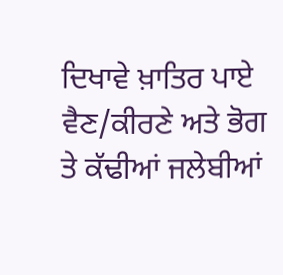ਦਿਖਾਵੇ ਖ਼ਾਤਿਰ ਪਾਏ ਵੈਣ/ਕੀਰਣੇ ਅਤੇ ਭੋਗ ਤੇ ਕੱਢੀਆਂ ਜਲੇਬੀਆਂ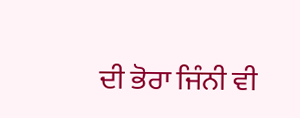ਦੀ ਭੋਰਾ ਜਿੰਨੀ ਵੀ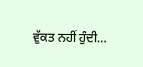ਵੁੱਕਤ ਨਹੀਂ ਹੁੰਦੀ…